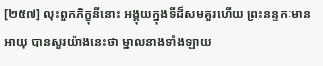[២៥៧] លុះពួកភិក្ខុនីនោះ អង្គុយក្នុងទីដ៏សមគួរហើយ ព្រះនន្ទកៈមានអាយុ បានសួរយ៉ាងនេះថា ម្នាលនាងទាំងឡាយ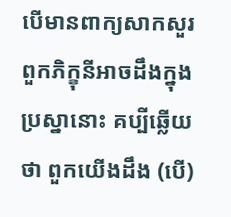បើមានពាក្យសាកសួរ ពួកភិក្ខុនីអាចដឹងក្នុងប្រស្នានោះ គប្បីឆ្លើយថា ពួកយើងដឹង (បើ)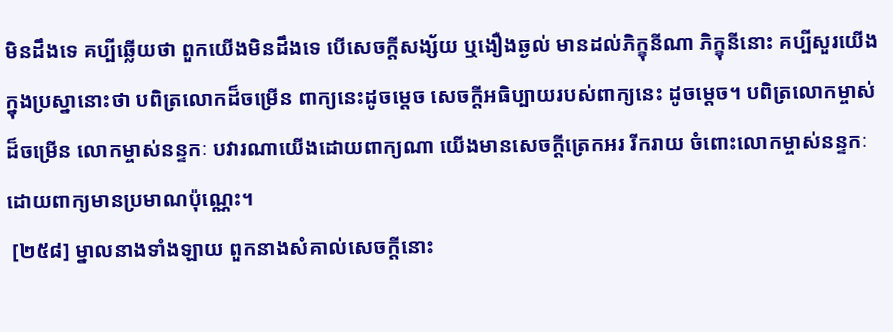មិនដឹងទេ គប្បីឆ្លើយថា ពួកយើងមិនដឹងទេ បើសេចក្តីសង្ស័យ ឬងឿងឆ្ងល់ មានដល់ភិក្ខុនីណា ភិក្ខុនីនោះ គប្បីសួរយើង ក្នុងប្រស្នានោះថា បពិត្រលោកដ៏ចម្រើន ពាក្យនេះដូចម្តេច សេចក្តីអធិប្បាយរបស់ពាក្យនេះ ដូចម្តេច។ បពិត្រលោកម្ចាស់ដ៏ចម្រើន លោកម្ចាស់នន្ទកៈ បវារណាយើងដោយពាក្យណា យើងមានសេចក្តីត្រេកអរ រីករាយ ចំពោះលោកម្ចាស់នន្ទកៈ ដោយពាក្យមានប្រមាណប៉ុណ្ណេះ។
 [២៥៨] ម្នាលនាងទាំងឡាយ ពួកនាងសំគាល់សេចក្តីនោះ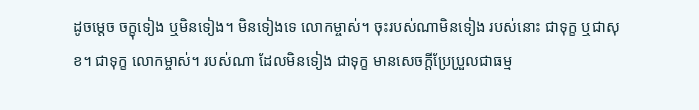ដូចម្តេច ចក្ខុទៀង ឬមិនទៀង។ មិនទៀងទេ លោកម្ចាស់។ ចុះរបស់ណាមិនទៀង របស់នោះ ជាទុក្ខ ឬជាសុខ។ ជាទុក្ខ លោកម្ចាស់។ របស់ណា ដែលមិនទៀង ជាទុក្ខ មានសេចក្តីប្រែប្រួលជាធម្ម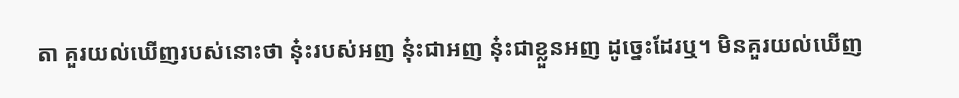តា គួរយល់ឃើញរបស់នោះថា នុ៎ះរបស់អញ នុ៎ះជាអញ នុ៎ះជាខ្លួនអញ ដូច្នេះដែរឬ។ មិនគួរយល់ឃើញ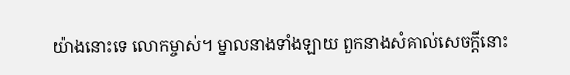យ៉ាងនោះទេ លោកម្ចាស់។ ម្នាលនាងទាំងឡាយ ពួកនាងសំគាល់សេចក្តីនោះ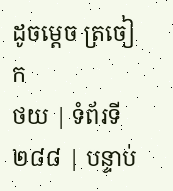ដូចម្តេច ត្រចៀក
ថយ | ទំព័រទី ២៨៨ | បន្ទាប់